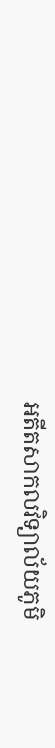អតីតសាកលវិទ្យាល័យភូមិ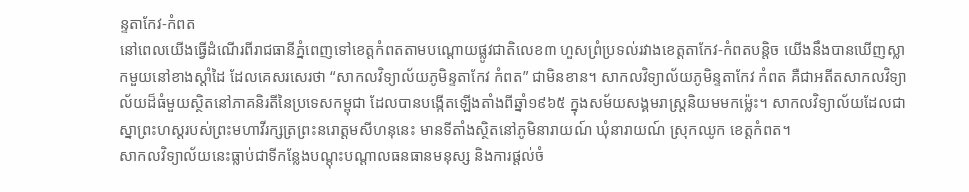ន្ទតាកែវ-កំពត
នៅពេលយើងធ្វើដំណើរពីរាជធានីភ្នំពេញទៅខេត្តកំពតតាមបណ្តោយផ្លូវជាតិលេខ៣ ហួសព្រំប្រទល់រវាងខេត្តតាកែវ-កំពតបន្តិច យើងនឹងបានឃើញស្លាកមួយនៅខាងស្ដាំដៃ ដែលគេសរសេរថា “សាកលវិទ្យាល័យភូមិន្ទតាកែវ កំពត” ជាមិនខាន។ សាកលវិទ្យាល័យភូមិន្ទតាកែវ កំពត គឺជាអតីតសាកលវិទ្យាល័យដ៏ធំមួយស្ថិតនៅភាគនិរតីនៃប្រទេសកម្ពុជា ដែលបានបង្កើតឡើងតាំងពីឆ្នាំ១៩៦៥ ក្នុងសម័យសង្គមរាស្រ្តនិយមមកម្ល៉េះ។ សាកលវិទ្យាល័យដែលជាស្នាព្រះហស្តរបស់ព្រះមហាវីរក្សត្រព្រះនរោត្តមសីហនុនេះ មានទីតាំងស្ថិតនៅភូមិនារាយណ៍ ឃុំនារាយណ៍ ស្រុកឈូក ខេត្តកំពត។
សាកលវិទ្យាល័យនេះធ្លាប់ជាទីកន្លែងបណ្ដុះបណ្ដាលធនធានមនុស្ស និងការផ្តល់ចំ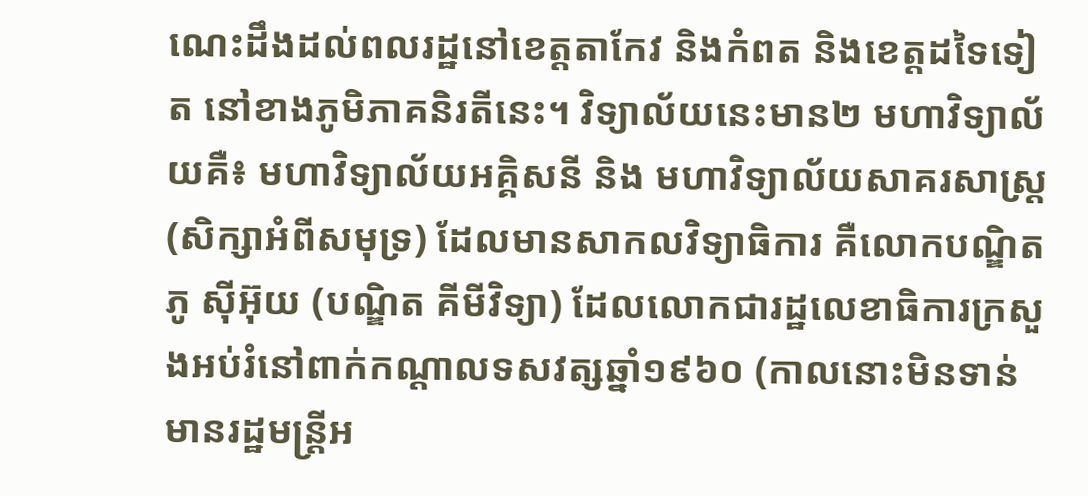ណេះដឹងដល់ពលរដ្ឋនៅខេត្តតាកែវ និងកំពត និងខេត្តដទៃទៀត នៅខាងភូមិភាគនិរតីនេះ។ វិទ្យាល័យនេះមាន២ មហាវិទ្យាល័យគឺ៖ មហាវិទ្យាល័យអគ្គិសនី និង មហាវិទ្យាល័យសាគរសាស្រ្ត (សិក្សាអំពីសមុទ្រ) ដែលមានសាកលវិទ្យាធិការ គឺលោកបណ្ឌិតភូ ស៊ីអ៊ុយ (បណ្ឌិត គីមីវិទ្យា) ដែលលោកជារដ្ឋលេខាធិការក្រសួងអប់រំនៅពាក់កណ្តាលទសវត្សឆ្នាំ១៩៦០ (កាលនោះមិនទាន់មានរដ្ឋមន្រ្តីអ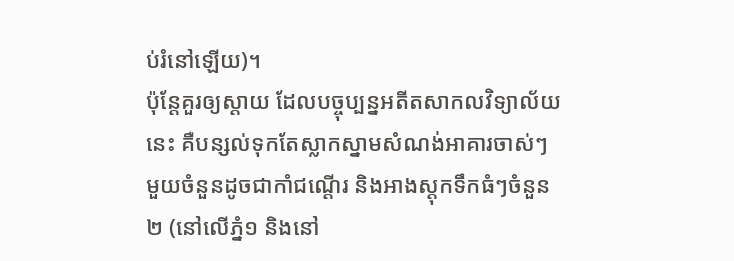ប់រំនៅឡើយ)។
ប៉ុន្តែគួរឲ្យស្ដាយ ដែលបច្ចុប្បន្នអតីតសាកលវិទ្យាល័យនេះ គឺបន្សល់ទុកតែស្លាកស្នាមសំណង់អាគារចាស់ៗមួយចំនួនដូចជាកាំជណ្ដើរ និងអាងស្តុកទឹកធំៗចំនួន២ (នៅលើភ្នំ១ និងនៅ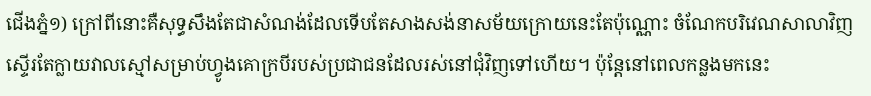ជើងភ្នំ១) ក្រៅពីនោះគឺសុទ្ធសឹងតែជាសំណង់ដែលទើបតែសាងសង់នាសម័យក្រោយនេះតែប៉ុណ្ណោះ ចំណែកបរិវេណសាលាវិញស្ទើរតែក្លាយវាលស្មៅសម្រាប់ហ្វូងគោក្របីរបស់ប្រជាជនដែលរស់នៅជុំវិញទៅហើយ។ ប៉ុន្តែនៅពេលកន្លងមកនេះ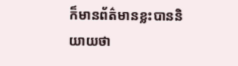ក៏មានព័ត៌មានខ្លះបាននិយាយថា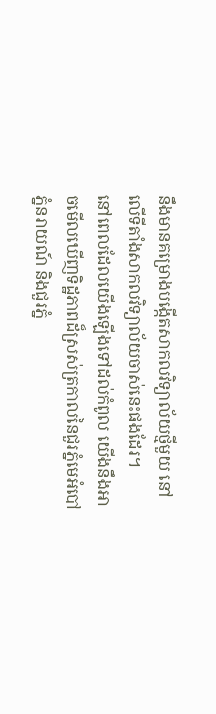នឹងមានគម្រោងបង្កើតសាកលវិទ្យាល័យថ្មីមួយ នៅលើទីតាំងសាកលវិទ្យាល័យចាស់នេះផងដែរ។
នៅពេលដែលយើងឡើងទៅដល់កំពូល យើងនឹងអាចមើលឃើញទិដ្ឋភាពដ៏ស្រស់ត្រកាលនៃជួរភ្នំមេអំបៅ ភ្នំនរាយណ៍ និងជួរភ្នំ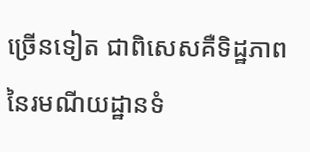ច្រើនទៀត ជាពិសេសគឺទិដ្ឋភាពនៃរមណីយដ្ឋានទំ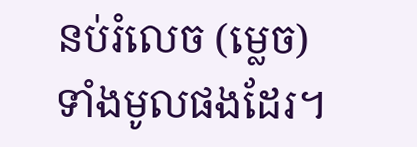នប់រំលេច (ម្លេច) ទាំងមូលផងដែរ។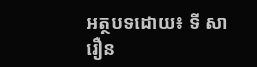អត្ថបទដោយ៖ ទី សារឿន